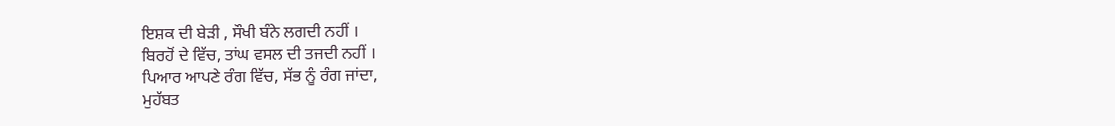ਇਸ਼ਕ ਦੀ ਬੇੜੀ , ਸੌਖੀ ਬੰਨੇ ਲਗਦੀ ਨਹੀਂ ।
ਬਿਰਹੋਂ ਦੇ ਵਿੱਚ, ਤਾਂਘ ਵਸਲ ਦੀ ਤਜਦੀ ਨਹੀਂ ।
ਪਿਆਰ ਆਪਣੇ ਰੰਗ ਵਿੱਚ, ਸੱਭ ਨੂੰ ਰੰਗ ਜਾਂਦਾ,
ਮੁਹੱਬਤ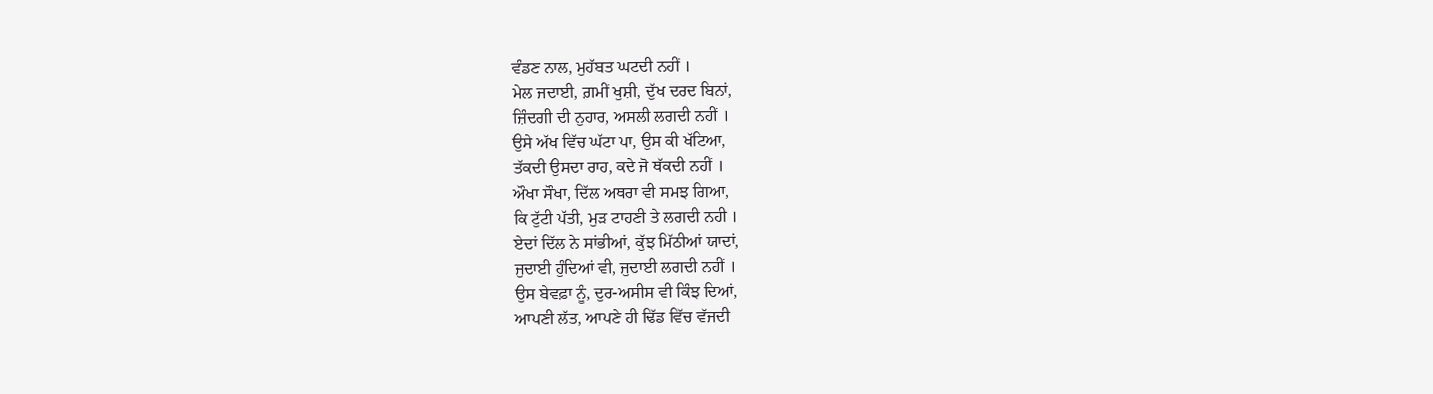ਵੰਡਣ ਨਾਲ, ਮੁਹੱਬਤ ਘਟਦੀ ਨਹੀਂ ।
ਮੇਲ ਜਦਾਈ, ਗ਼ਮੀਂ ਖੁਸ਼ੀ, ਦੁੱਖ ਦਰਦ ਬਿਨਾਂ,
ਜ਼ਿੰਦਗੀ ਦੀ ਨੁਹਾਰ, ਅਸਲੀ ਲਗਦੀ ਨਹੀਂ ।
ਉਸੇ ਅੱਖ ਵਿੱਚ ਘੱਟਾ ਪਾ, ਉਸ ਕੀ ਖੱਟਿਆ,
ਤੱਕਦੀ ਉਸਦਾ ਰਾਹ, ਕਦੇ ਜੋ ਥੱਕਦੀ ਨਹੀਂ ।
ਔਖਾ ਸੌਖਾ, ਦਿੱਲ ਅਥਰਾ ਵੀ ਸਮਝ ਗਿਆ,
ਕਿ ਟੁੱਟੀ ਪੱਤੀ, ਮੁੜ ਟਾਹਣੀ ਤੇ ਲਗਦੀ ਨਹੀ ।
ਏਦਾਂ ਦਿੱਲ ਨੇ ਸਾਂਭੀਆਂ, ਕੁੱਝ ਮਿੱਠੀਆਂ ਯਾਦਾਂ,
ਜੁਦਾਈ ਹੁੰਦਿਆਂ ਵੀ, ਜੁਦਾਈ ਲਗਦੀ ਨਹੀਂ ।
ਉਸ ਬੇਵਫ਼ਾ ਨੂੰ, ਦੁਰ-ਅਸੀਸ ਵੀ ਕਿੰਝ ਦਿਆਂ,
ਆਪਣੀ ਲੱਤ, ਆਪਣੇ ਹੀ ਢਿੱਡ ਵਿੱਚ ਵੱਜਦੀ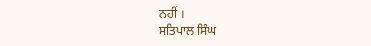ਨਹੀਂ ।
ਸਤਿਪਾਲ ਸਿੰਘ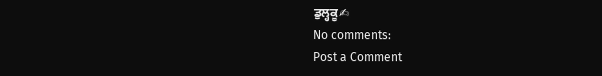ਡੁਲ੍ਹਕੂ✍
No comments:
Post a Comment